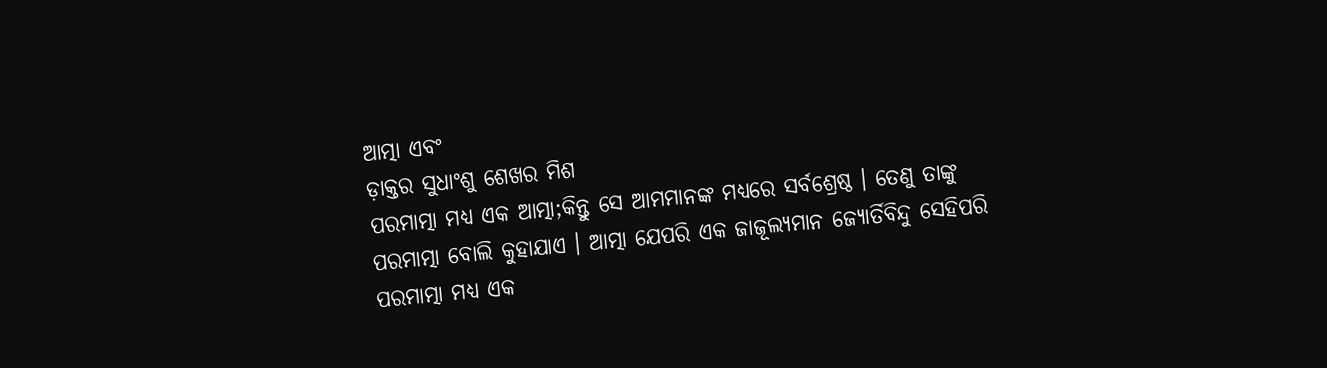ଆତ୍ମା ଏବଂ
ଡ଼ାକ୍ତର ସୁଧାଂଶୁ ଶେଖର ମିଶ
ପରମାତ୍ମା ମଧ୍ୟ ଏକ ଆତ୍ମା;କିନ୍ତୁ ସେ ଆମମାନଙ୍କ ମଧ୍ୟରେ ସର୍ବଶ୍ରେଷ୍ଠ । ତେଣୁ ତାଙ୍କୁ ପରମାତ୍ମା ବୋଲି କୁହାଯାଏ । ଆତ୍ମା ଯେପରି ଏକ ଜାଜୂଲ୍ୟମାନ ଜ୍ୟୋର୍ତିବିନ୍ଦୁ ସେହିପରି ପରମାତ୍ମା ମଧ୍ୟ ଏକ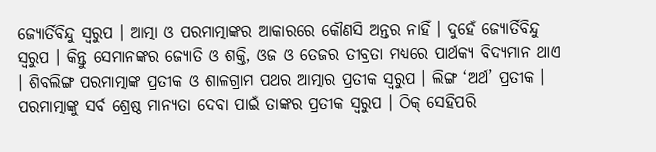ଜ୍ୟୋର୍ତିବିନ୍ଦୁ ସ୍ବରୁପ । ଆତ୍ମା ଓ ପରମାତ୍ମାଙ୍କର ଆକାରରେ କୌଣସି ଅନ୍ତର ନାହିଁ । ଦୁହେଁ ଜ୍ୟୋର୍ତିବିନ୍ଦୁ ସ୍ବରୁପ । କିନ୍ତୁ ସେମାନଙ୍କର ଜ୍ୟୋତି ଓ ଶକ୍ତି, ଓଜ ଓ ତେଜର ତୀବ୍ରତା ମଧ୍ୟରେ ପାର୍ଥକ୍ୟ ବିଦ୍ୟମାନ ଥାଏ । ଶିବଲିଙ୍ଗ ପରମାତ୍ମାଙ୍କ ପ୍ରତୀକ ଓ ଶାଳଗ୍ରାମ ପଥର ଆତ୍ମାର ପ୍ରତୀକ ସ୍ବରୁପ । ଲିଙ୍ଗ ‘ଅର୍ଥ’ ପ୍ରତୀକ । ପରମାତ୍ମାଙ୍କୁ ସର୍ବ ଶ୍ରେଷ୍ଠ ମାନ୍ୟତା ଦେବା ପାଇଁ ତାଙ୍କର ପ୍ରତୀକ ସ୍ବରୁପ । ଠିକ୍ ସେହିପରି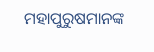ମହାପୁରୁଷମାନଙ୍କ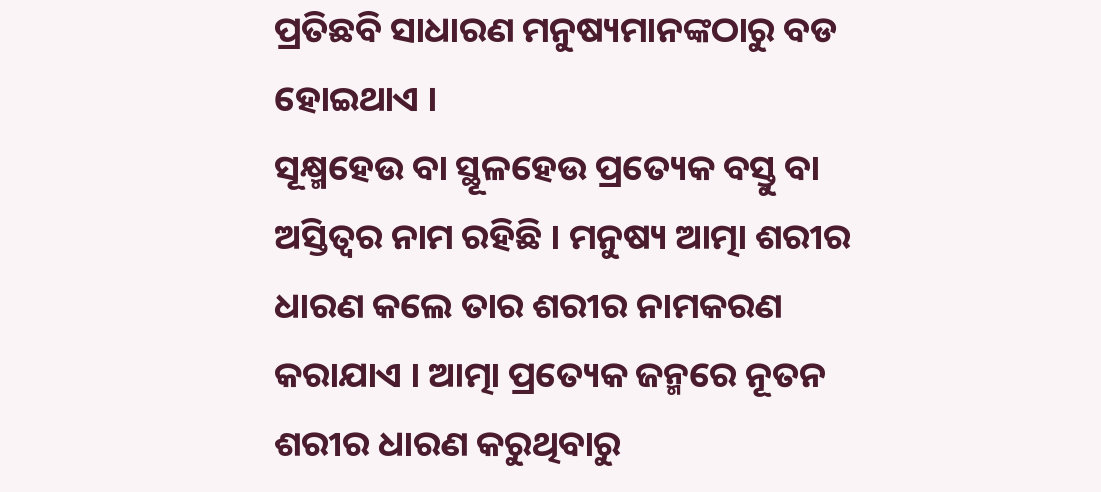ପ୍ରତିଛବି ସାଧାରଣ ମନୁଷ୍ୟମାନଙ୍କଠାରୁ ବଡ ହୋଇଥାଏ ।
ସୂକ୍ଷ୍ମହେଉ ବା ସ୍ଥୂଳହେଉ ପ୍ରତ୍ୟେକ ବସ୍ତୁ ବା ଅସ୍ତିତ୍ୱର ନାମ ରହିଛି । ମନୁଷ୍ୟ ଆତ୍ମା ଶରୀର ଧାରଣ କଲେ ତାର ଶରୀର ନାମକରଣ କରାଯାଏ । ଆତ୍ମା ପ୍ରତ୍ୟେକ ଜନ୍ମରେ ନୂତନ ଶରୀର ଧାରଣ କରୁଥିବାରୁ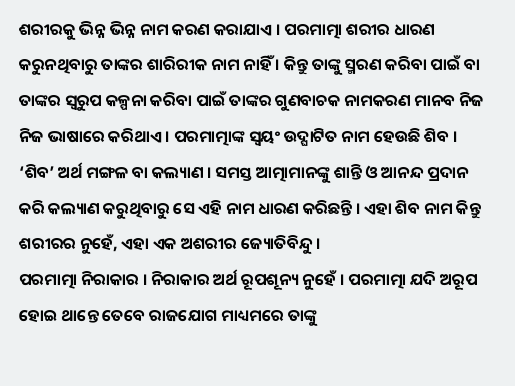ଶରୀରକୁ ଭିନ୍ନ ଭିନ୍ନ ନାମ କରଣ କରାଯାଏ । ପରମାତ୍ମା ଶରୀର ଧାରଣ କରୁନଥିବାରୁ ତାଙ୍କର ଶାରିରୀକ ନାମ ନାହିଁ । କିନ୍ତୁ ତାଙ୍କୁ ସ୍ମରଣ କରିବା ପାଇଁ ବା ତାଙ୍କର ସ୍ବରୁପ କଳ୍ପନା କରିବା ପାଇଁ ତାଙ୍କର ଗୁଣବାଚକ ନାମକରଣ ମାନବ ନିଜ ନିଜ ଭାଷାରେ କରିଥାଏ । ପରମାତ୍ମାଙ୍କ ସ୍ବୟଂ ଉଦ୍ଘାଟିତ ନାମ ହେଉଛି ଶିବ । ‘ଶିବ’ ଅର୍ଥ ମଙ୍ଗଳ ବା କଲ୍ୟାଣ । ସମସ୍ତ ଆତ୍ମାମାନଙ୍କୁ ଶାନ୍ତି ଓ ଆନନ୍ଦ ପ୍ରଦାନ କରି କଲ୍ୟାଣ କରୁଥିବାରୁ ସେ ଏହି ନାମ ଧାରଣ କରିଛନ୍ତି । ଏହା ଶିବ ନାମ କିନ୍ତୁ ଶରୀରର ନୁହେଁ, ଏହା ଏକ ଅଶରୀର ଜ୍ୟୋତିବିନ୍ଦୁ ।
ପରମାତ୍ମା ନିରାକାର । ନିରାକାର ଅର୍ଥ ରୂପଶୂନ୍ୟ ନୁହେଁ । ପରମାତ୍ମା ଯଦି ଅରୂପ ହୋଇ ଥାନ୍ତେ ତେବେ ରାଜଯୋଗ ମାଧ୍ୟମରେ ତାଙ୍କୁ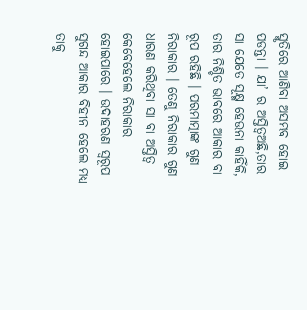ସ୍ମୃତିରେ ଆଣିବା ଅସମ୍ଭବ ହୋଇ ପଡନ୍ତା । ଯା’ ର ଅସ୍ତିତ୍ୱଅଛି,ତାର ସା ଯେତେ ସୂକ୍ଷ୍ମ ହେଉନା କାହିଁକି, ତାର ନିଶ୍ଚିତ ଭାବରେ ଆକାର ବା ରୂପ ରହିଛି । ପରମାତ୍ମାଙ୍କ ଗୁଣ ନିରାକାର । ତେଣୁ ନିରାକାର ଗୁଣ ଧାରଣ କରିଥିବା ସା ବା ଅସ୍ତିତ୍ୱ କେବେହେଲେ ନିରାକାର ହୋଇପାରେ । ଉଦାହରଣ ସ୍ବରୂପ ସୁଗନ୍ଦ ଆକାର ବିହୀନ ହେଲେ ମଧ୍ୟ ତାକୁ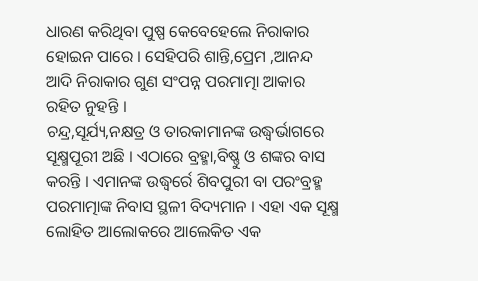ଧାରଣ କରିଥିବା ପୁଷ୍ପ କେବେହେଲେ ନିରାକାର ହୋଇନ ପାରେ । ସେହିପରି ଶାନ୍ତି,ପ୍ରେମ ,ଆନନ୍ଦ ଆଦି ନିରାକାର ଗୁଣ ସଂପନ୍ନ ପରମାତ୍ମା ଆକାର ରହିତ ନୁହନ୍ତି ।
ଚନ୍ଦ୍ର,ସୂର୍ଯ୍ୟ,ନକ୍ଷତ୍ର ଓ ତାରକାମାନଙ୍କ ଉଦ୍ଧ୍ୱର୍ଭାଗରେ ସୂକ୍ଷ୍ମପୂରୀ ଅଛି । ଏଠାରେ ବ୍ରହ୍ମା,ବିଷ୍ଣୁ ଓ ଶଙ୍କର ବାସ କରନ୍ତି । ଏମାନଙ୍କ ଉଦ୍ଧ୍ୱର୍ରେ ଶିବପୁରୀ ବା ପରଂବ୍ରହ୍ମ ପରମାତ୍ମାଙ୍କ ନିବାସ ସ୍ଥଳୀ ବିଦ୍ୟମାନ । ଏହା ଏକ ସୂକ୍ଷ୍ମ ଲୋହିତ ଆଲୋକରେ ଆଲେକିତ ଏକ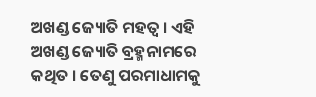ଅଖଣ୍ଡ ଜ୍ୟୋତି ମହତ୍ୱ । ଏହି ଅଖଣ୍ଡ ଜ୍ୟୋତି ବ୍ରହ୍ମନାମରେ କଥିତ । ତେଣୁ ପରମାଧାମକୁ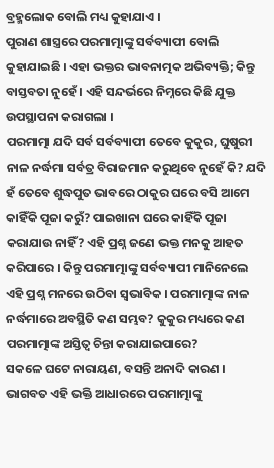ବ୍ରହ୍ମଲୋକ ବୋଲି ମଧ୍ୟ କୁହାଯାଏ ।
ପୁରାଣ ଶାସ୍ତ୍ରରେ ପରମାତ୍ମାଙ୍କୁ ସର୍ବବ୍ୟାପୀ ବୋଲି କୁହାଯାଇଛି । ଏହା ଭକ୍ତର ଭାବନାତ୍ମକ ଅଭିବ୍ୟକ୍ତି; କିନ୍ତୁ ବାସ୍ତବତା ନୁହେଁ । ଏହି ସନ୍ଦର୍ଭରେ ନିମ୍ନରେ କିଛି ଯୁକ୍ତ ଉପସ୍ଥାପନା କରାଗଲା ।
ପରମାତ୍ମା ଯଦି ସର୍ବ ସର୍ବବ୍ୟାପୀ ତେବେ କୁକୁର, ଘୁଷୁରୀ ନାଳ ନର୍ଦ୍ଧମା ସର୍ବତ୍ର ବିରାଜମାନ କରୁଥିବେ ନୁହେଁ କି? ଯଦି ହଁ ତେବେ ଶୁଦ୍ଧପୁତ ଭାବରେ ଠାକୁର ଘରେ ବସି ଆମେ କାହିଁକି ପୂଜା କରୁଁ? ପାଇଖାନା ଘରେ କାହିଁକି ପୂଜା କରାଯାଉ ନାହିଁ? ଏହି ପ୍ରଶ୍ନ ଜଣେ ଭକ୍ତ ମନକୁ ଆହତ କରିପାରେ । କିନ୍ତୁ ପରମାତ୍ମାଙ୍କୁ ସର୍ବବ୍ୟାପୀ ମାନିନେଲେ ଏହି ପ୍ରଶ୍ନ ମନରେ ଉଠିବା ସ୍ବଭାବିକ । ପରମାତ୍ମାଙ୍କ ନାଳ ନର୍ଦ୍ଧମାରେ ଅବସ୍ଥିତି କଣ ସମ୍ଭବ? କୁକୁର ମଧ୍ୟରେ କଣ ପରମାତ୍ମାଙ୍କ ଅସ୍ତିତ୍ୱ ଚିନ୍ତା କରାଯାଇପାରେ?
ସକଳେ ଘଟେ ନାରାୟଣ, ବସନ୍ତି ଅନାଦି କାରଣ । ଭାଗବତ ଏହି ଭକ୍ତି ଆଧାରରେ ପରମାତ୍ମାଙ୍କୁ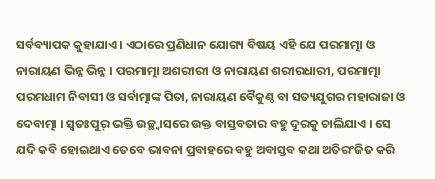ସର୍ବବ୍ୟାପକ କୁହାଯାଏ । ଏଠାରେ ପ୍ରଣିଧାନ ଯୋଗ୍ୟ ବିଷୟ ଏହି ଯେ ପରମାତ୍ମା ଓ ନାରାୟଣ ଭିନ୍ନ ଭିନ୍ନ । ପରମାତ୍ମା ଅଶରୀରୀ ଓ ନାରାୟଣ ଶରୀରଧାରୀ, ପରମାତ୍ମା ପରମଧାମ ନିବାସୀ ଓ ସର୍ବାତ୍ମାଙ୍କ ପିତା, ନାରାୟଣ ବୈକୁଣ୍ଠ ବା ସତ୍ୟଯୁଗର ମହାରାଜା ଓ ଦେବାତ୍ମା । ସ୍ବତଃପୁର୍ ଭକ୍ତି ଉଚ୍ଛ୍ୱାସରେ ଉକ୍ତ ବାସ୍ତବତାର ବହୁ ଦୂରକୁ ଚାଲିଯାଏ । ସେ ଯଦି କବି ହୋଇଥାଏ ତେବେ ଭାବନା ପ୍ରବାହରେ ବହୁ ଅବାସ୍ତବ କଥା ଅତିରଂଜିତ କରି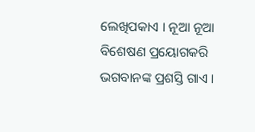ଲେଖିପକାଏ । ନୂଆ ନୂଆ ବିଶେଷଣ ପ୍ରୟୋଗକରି ଭଗବାନଙ୍କ ପ୍ରଶସ୍ତି ଗାଏ ।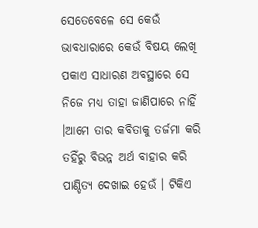ସେତେବେଳେ ସେ କେଉଁ ଭାବଧାରାରେ କେଉଁ ବିଷୟ ଲେଖି ପକାଏ ସାଧାରଣ ଅବସ୍ଥାରେ ସେ ନିଜେ ମଧ୍ୟ ତାହା ଜାଣିପାରେ ନାହିଁ ।ଆମେ ତାର କବିତାକୁ ତର୍ଜମା କରି ତହିଁରୁ ବିଭନ୍ନ ଅର୍ଥ ବାହାର କରି ପାଣ୍ଡିତ୍ୟ ଦେଖାଇ ହେଉଁ । ଟିକିଏ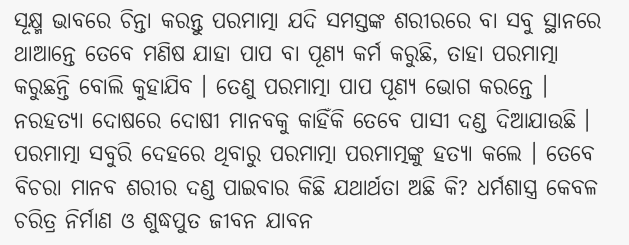ସୂକ୍ଷ୍ମ ଭାବରେ ଚିନ୍ତା କରନ୍ତୁ ପରମାତ୍ମା ଯଦି ସମସ୍ତଙ୍କ ଶରୀରରେ ବା ସବୁ ସ୍ଥାନରେ ଥାଆନ୍ତେ ତେବେ ମଣିଷ ଯାହା ପାପ ବା ପୂଣ୍ୟ କର୍ମ କରୁଛି, ତାହା ପରମାତ୍ମା କରୁଛନ୍ତି ବୋଲି କୁହାଯିବ । ତେଣୁ ପରମାତ୍ମା ପାପ ପୂଣ୍ୟ ଭୋଗ କରନ୍ତେ । ନରହତ୍ୟା ଦୋଷରେ ଦୋଷୀ ମାନବକୁ କାହିଁକି ତେବେ ପାସୀ ଦଣ୍ଡ ଦିଆଯାଉଛି । ପରମାତ୍ମା ସବୁରି ଦେହରେ ଥିବାରୁ ପରମାତ୍ମା ପରମାତ୍ମଙ୍କୁ ହତ୍ୟା କଲେ । ତେବେ ବିଚରା ମାନବ ଶରୀର ଦଣ୍ଡ ପାଇବାର କିଛି ଯଥାର୍ଥତା ଅଛି କି? ଧର୍ମଶାସ୍ତ୍ର କେବଳ ଚରିତ୍ର ନିର୍ମାଣ ଓ ଶୁଦ୍ଧପୁତ ଜୀବନ ଯାବନ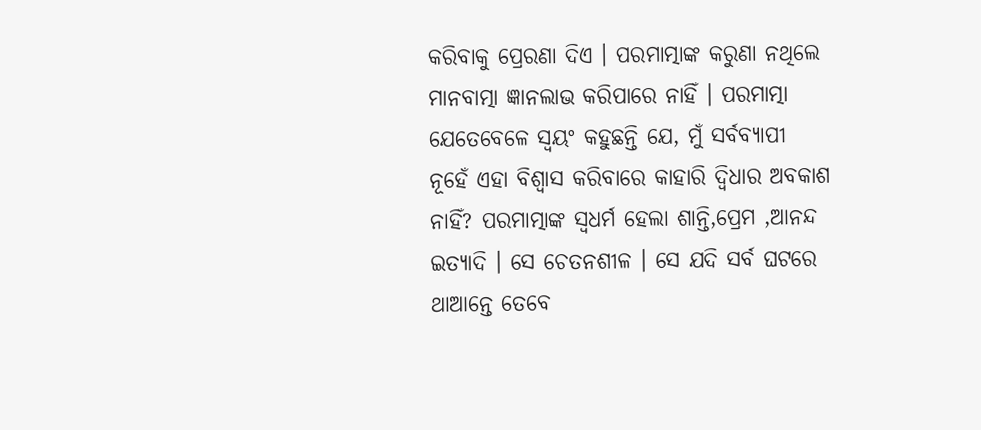କରିବାକୁ ପ୍ରେରଣା ଦିଏ । ପରମାତ୍ମାଙ୍କ କରୁଣା ନଥିଲେ ମାନବାତ୍ମା ଜ୍ଞାନଲାଭ କରିପାରେ ନାହିଁ । ପରମାତ୍ମା ଯେତେବେଳେ ସ୍ବୟଂ କହୁଛନ୍ତି ଯେ, ମୁଁ ସର୍ବବ୍ୟାପୀ ନୂହେଁ ଏହା ବିଶ୍ୱାସ କରିବାରେ କାହାରି ଦ୍ୱିଧାର ଅବକାଶ ନାହିଁ? ପରମାତ୍ମାଙ୍କ ସ୍ବଧର୍ମ ହେଲା ଶାନ୍ତି,ପ୍ରେମ ,ଆନନ୍ଦ ଇତ୍ୟାଦି । ସେ ଚେତନଶୀଳ । ସେ ଯଦି ସର୍ବ ଘଟରେ ଥାଆନ୍ତେ ତେବେ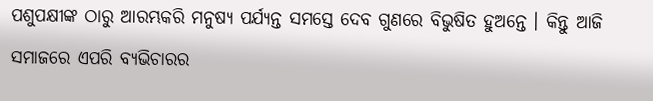ପଶୁପକ୍ଷୀଙ୍କ ଠାରୁ ଆରମ୍ଭକରି ମନୁଷ୍ୟ ପର୍ଯ୍ୟନ୍ତ ସମସ୍ତେ ଦେବ ଗୁଣରେ ବିଭୁଷିତ ହୁଅନ୍ତେ । କିନ୍ତୁ ଆଜି ସମାଜରେ ଏପରି ବ୍ୟଭିଚାରର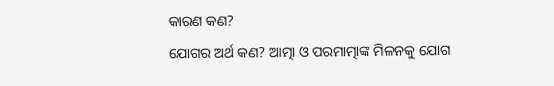କାରଣ କଣ?
ଯୋଗର ଅର୍ଥ କଣ? ଆତ୍ମା ଓ ପରମାତ୍ମାଙ୍କ ମିଳନକୁ ଯୋଗ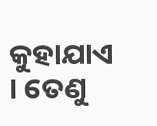କୁହାଯାଏ । ତେଣୁ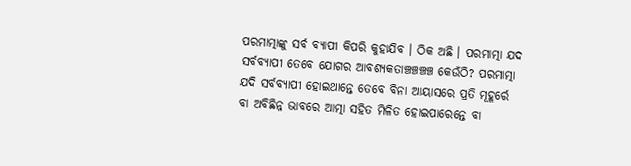ପରମାତ୍ମାଙ୍କୁ ସର୍ବ ବ୍ୟାପୀ କିପରି କୁହାଯିବ । ଠିକ ଅଛି । ପରମାତ୍ମା ଯଦ ସର୍ବବ୍ୟାପୀ ତେବେ ଯୋଗର ଆବଶ୍ୟକତାଞ୍ଚଞ୍ଚଞ୍ଚଞ୍ଚ କେଉଁଠି? ପରମାତ୍ମା ଯଦି ସର୍ବବ୍ୟାପୀ ହୋଇଥାନ୍ତେ ତେବେ ବିନା ଆୟାସରେ ପ୍ରତି ମୂହୂର୍ରେ ବା ଅବିଛିନ୍ନ ଭାବରେ ଆତ୍ମା ସହିତ ମିଳିତ ହୋଇପାରେନ୍ତେ ବା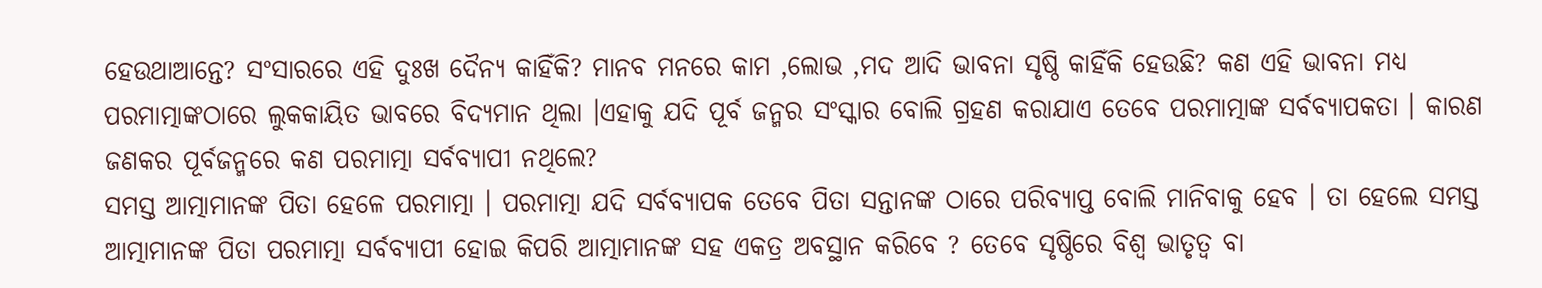ହେଉଥାଆନ୍ତେ? ସଂସାରରେ ଏହି ଦୁଃଖ ଦୈନ୍ୟ କାହିଁକି? ମାନବ ମନରେ କାମ ,ଲୋଭ ,ମଦ ଆଦି ଭାବନା ସୃଷ୍ଠି କାହିଁକି ହେଉଛି? କଣ ଏହି ଭାବନା ମଧ୍ୟ ପରମାତ୍ମାଙ୍କଠାରେ ଲୁକକାୟିତ ଭାବରେ ବିଦ୍ୟମାନ ଥିଲା ।ଏହାକୁ ଯଦି ପୂର୍ବ ଜନ୍ମର ସଂସ୍କାର ବୋଲି ଗ୍ରହଣ କରାଯାଏ ତେବେ ପରମାତ୍ମାଙ୍କ ସର୍ବବ୍ୟାପକତା । କାରଣ ଜଣକର ପୂର୍ବଜନ୍ମରେ କଣ ପରମାତ୍ମା ସର୍ବବ୍ୟାପୀ ନଥିଲେ?
ସମସ୍ତ ଆତ୍ମାମାନଙ୍କ ପିତା ହେଳେ ପରମାତ୍ମା । ପରମାତ୍ମା ଯଦି ସର୍ବବ୍ୟାପକ ତେବେ ପିତା ସନ୍ତାନଙ୍କ ଠାରେ ପରିବ୍ୟାପ୍ତ ବୋଲି ମାନିବାକୁ ହେବ । ତା ହେଲେ ସମସ୍ତ ଆତ୍ମାମାନଙ୍କ ପିତା ପରମାତ୍ମା ସର୍ବବ୍ୟାପୀ ହୋଇ କିପରି ଆତ୍ମାମାନଙ୍କ ସହ ଏକତ୍ର ଅବସ୍ଥାନ କରିବେ ? ତେବେ ସୃଷ୍ଠିରେ ବିଶ୍ୱ ଭାତୃତ୍ୱ ବା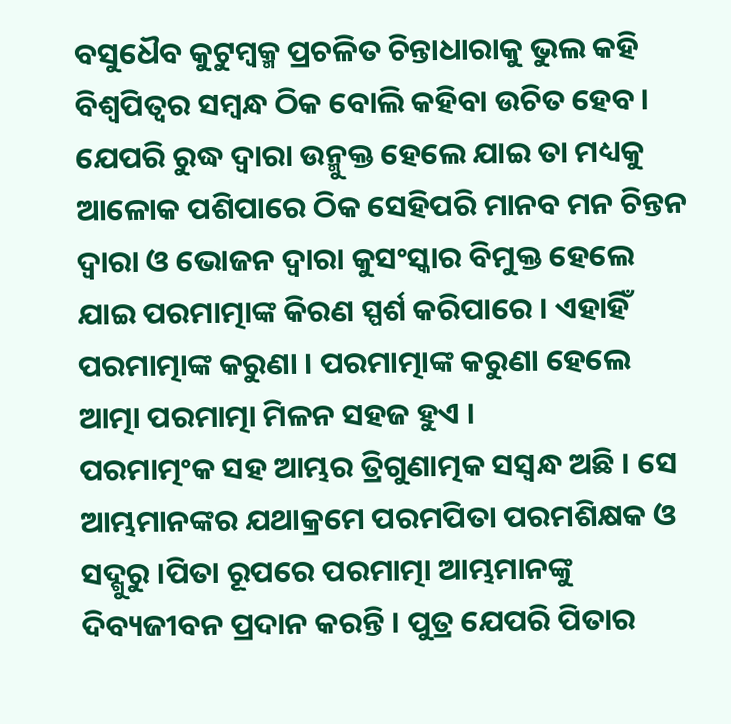ବସୁଧୈବ କୁଟୁମ୍ବକ୍ମ ପ୍ରଚଳିତ ଚିନ୍ତାଧାରାକୁ ଭୁଲ କହି ବିଶ୍ୱପିତ୍ୱର ସମ୍ବନ୍ଧ ଠିକ ବୋଲି କହିବା ଉଚିତ ହେବ ।
ଯେପରି ରୁଦ୍ଧ ଦ୍ୱାରା ଉନ୍ମୁକ୍ତ ହେଲେ ଯାଇ ତା ମଧ୍ୟକୁ ଆଳୋକ ପଶିପାରେ ଠିକ ସେହିପରି ମାନବ ମନ ଚିନ୍ତନ ଦ୍ୱାରା ଓ ଭୋଜନ ଦ୍ୱାରା କୁସଂସ୍କାର ବିମୁକ୍ତ ହେଲେ ଯାଇ ପରମାତ୍ମାଙ୍କ କିରଣ ସ୍ପର୍ଶ କରିପାରେ । ଏହାହିଁ ପରମାତ୍ମାଙ୍କ କରୁଣା । ପରମାତ୍ମାଙ୍କ କରୁଣା ହେଲେ ଆତ୍ମା ପରମାତ୍ମା ମିଳନ ସହଜ ହୁଏ ।
ପରମାତ୍ମଂକ ସହ ଆମ୍ଭର ତ୍ରିଗୁଣାତ୍ମକ ସସ୍ବନ୍ଧ ଅଛି । ସେ ଆମ୍ଭମାନଙ୍କର ଯଥାକ୍ରମେ ପରମପିତା ପରମଶିକ୍ଷକ ଓ ସଦ୍ଗୁରୁ ।ପିତା ରୂପରେ ପରମାତ୍ମା ଆମ୍ଭମାନଙ୍କୁ ଦିବ୍ୟଜୀବନ ପ୍ରଦାନ କରନ୍ତି । ପୁତ୍ର ଯେପରି ପିତାର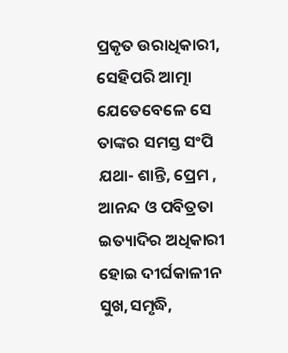ପ୍ରକୃତ ଉରାଧିକାରୀ, ସେହିପରି ଆତ୍ମା ଯେତେବେଳେ ସେ ତାଙ୍କର ସମସ୍ତ ସଂପି ଯଥା- ଶାନ୍ତି, ପ୍ରେମ , ଆନନ୍ଦ ଓ ପବିତ୍ରତା ଇତ୍ୟାଦିର ଅଧିକାରୀ ହୋଇ ଦୀର୍ଘକାଳୀନ ସୁଖ,ସମୃଦ୍ଧି,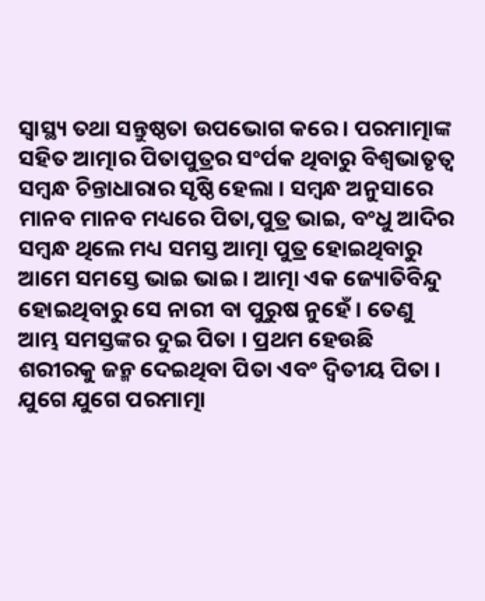ସ୍ବାସ୍ଥ୍ୟ ତଥା ସନ୍ତୁଷ୍ଠତା ଉପଭୋଗ କରେ । ପରମାତ୍ମାଙ୍କ ସହିତ ଆତ୍ମାର ପିତାପୁତ୍ରର ସଂର୍ପକ ଥିବାରୁ ବିଶ୍ୱଭାତୃତ୍ୱ ସମ୍ବନ୍ଧ ଚିନ୍ତାଧାରାର ସୃଷ୍ଠି ହେଲା । ସମ୍ବନ୍ଧ ଅନୁସାରେ ମାନବ ମାନବ ମଧ୍ୟରେ ପିତା,ପୁତ୍ର ଭାଇ, ବଂଧୁ ଆଦିର ସମ୍ବନ୍ଧ ଥିଲେ ମଧ୍ୟ ସମସ୍ତ ଆତ୍ମା ପୁତ୍ର ହୋଇଥିବାରୁ ଆମେ ସମସ୍ତେ ଭାଇ ଭାଇ । ଆତ୍ମା ଏକ ଜ୍ୟୋତିବିନ୍ଦୁ ହୋଇଥିବାରୁ ସେ ନାରୀ ବା ପୁରୁଷ ନୁହେଁ । ତେଣୁ ଆମ୍ଭ ସମସ୍ତଙ୍କର ଦୁଇ ପିତା । ପ୍ରଥମ ହେଉଛି ଶରୀରକୁ ଜନ୍ମ ଦେଇଥିବା ପିତା ଏବଂ ଦ୍ୱିତୀୟ ପିତା ।
ଯୁଗେ ଯୁଗେ ପରମାତ୍ମା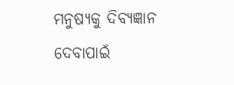ମନୁଷ୍ୟକୁ ଦିବ୍ୟଜ୍ଞାନ ଦେବାପାଇଁ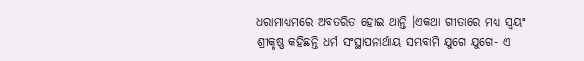ଧରାମାଧ୍ୟମରେ ଅବତରିତ ହୋଇ ଥାନ୍ତି ।ଏକଥା ଗୀତାରେ ମଧ୍ୟ ସ୍ବୟଂ ଶ୍ରୀକୃଷ୍ଣ କହିଛନ୍ତି ଧର୍ମ ସଂସ୍ଥାପନାର୍ଥାୟ ସମ୍ଭବାମି ଯୁଗେ ଯୁଗେ- ଏ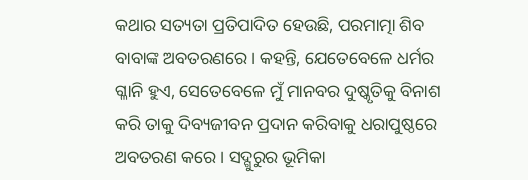କଥାର ସତ୍ୟତା ପ୍ରତିପାଦିତ ହେଉଛି, ପରମାତ୍ମା ଶିବ ବାବାଙ୍କ ଅବତରଣରେ । କହନ୍ତି, ଯେତେବେଳେ ଧର୍ମର ଗ୍ଳାନି ହୁଏ, ସେତେବେଳେ ମୁଁ ମାନବର ଦୁଷ୍କୃତିକୁ ବିନାଶ କରି ତାକୁ ଦିବ୍ୟଜୀବନ ପ୍ରଦାନ କରିବାକୁ ଧରାପୁଷ୍ଠରେ ଅବତରଣ କରେ । ସଦ୍ଗୁରୁର ଭୂମିକା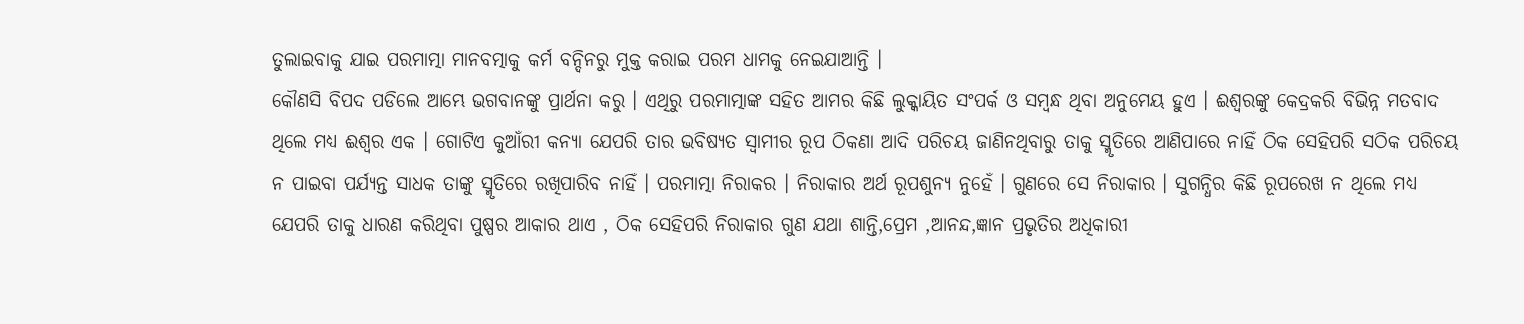ତୁଲାଇବାକୁ ଯାଇ ପରମାତ୍ମା ମାନବତ୍ମାକୁ କର୍ମ ବନ୍ଦିନରୁ ମୁକ୍ତ କରାଇ ପରମ ଧାମକୁ ନେଇଯାଆନ୍ତି ।
କୌଣସି ବିପଦ ପଡିଲେ ଆମ୍ଭେ ଭଗବାନଙ୍କୁ ପ୍ରାର୍ଥନା କରୁ । ଏଥିରୁ ପରମାତ୍ମାଙ୍କ ସହିତ ଆମର କିଛି ଲୁକ୍କାୟିତ ସଂପର୍କ ଓ ସମ୍ବନ୍ଧ ଥିବା ଅନୁମେୟ ହୁଏ । ଈଶ୍ୱରଙ୍କୁ କେଦ୍ରକରି ବିଭିନ୍ନ ମତବାଦ ଥିଲେ ମଧ୍ୟ ଈଶ୍ୱର ଏକ । ଗୋଟିଏ କୁଆଁରୀ କନ୍ୟା ଯେପରି ତାର ଭବିଷ୍ୟତ ସ୍ବାମୀର ରୂପ ଠିକଣା ଆଦି ପରିଚୟ ଜାଣିନଥିବାରୁ ତାକୁ ସ୍ମୃତିରେ ଆଣିପାରେ ନାହିଁ ଠିକ ସେହିପରି ସଠିକ ପରିଚୟ ନ ପାଇବା ପର୍ଯ୍ୟନ୍ତ ସାଧକ ତାଙ୍କୁ ସ୍ମୃତିରେ ରଖିପାରିବ ନାହିଁ । ପରମାତ୍ମା ନିରାକର । ନିରାକାର ଅର୍ଥ ରୂପଶୁନ୍ୟ ନୁହେଁ । ଗୁଣରେ ସେ ନିରାକାର । ସୁଗନ୍ଧିର କିଛି ରୂପରେଖ ନ ଥିଲେ ମଧ୍ୟ ଯେପରି ତାକୁ ଧାରଣ କରିଥିବା ପୁଷ୍ପର ଆକାର ଥାଏ , ଠିକ ସେହିପରି ନିରାକାର ଗୁଣ ଯଥା ଶାନ୍ତି,ପ୍ରେମ ,ଆନନ୍ଦ,ଜ୍ଞାନ ପ୍ରଭୃତିର ଅଧିକାରୀ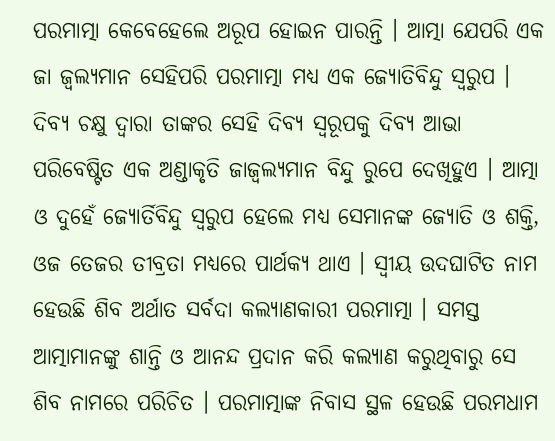ପରମାତ୍ମା କେବେହେଲେ ଅରୂପ ହୋଇନ ପାରନ୍ତି । ଆତ୍ମା ଯେପରି ଏକ ଜା ଜ୍ୱଲ୍ୟମାନ ସେହିପରି ପରମାତ୍ମା ମଧ୍ୟ ଏକ ଜ୍ୟୋତିବିନ୍ଦୁ ସ୍ବରୁପ । ଦିବ୍ୟ ଚକ୍ଷୁ ଦ୍ୱାରା ତାଙ୍କର ସେହି ଦିବ୍ୟ ସ୍ବରୂପକୁ ଦିବ୍ୟ ଆଭା ପରିବେଷ୍ଟିତ ଏକ ଅଣ୍ଡାକୃତି ଜାଜ୍ୱଲ୍ୟମାନ ବିନ୍ଦୁ ରୁପେ ଦେଖିହୁଏ । ଆତ୍ମା ଓ ଦୁହେଁ ଜ୍ୟୋର୍ତିବିନ୍ଦୁ ସ୍ବରୁପ ହେଲେ ମଧ୍ୟ ସେମାନଙ୍କ ଜ୍ୟୋତି ଓ ଶକ୍ତି, ଓଜ ତେଜର ତୀବ୍ରତା ମଧ୍ୟରେ ପାର୍ଥକ୍ୟ ଥାଏ । ସ୍ବୀୟ ଉଦଘାଟିତ ନାମ ହେଉଛି ଶିବ ଅର୍ଥାତ ସର୍ବଦା କଲ୍ୟାଣକାରୀ ପରମାତ୍ମା । ସମସ୍ତ ଆତ୍ମାମାନଙ୍କୁ ଶାନ୍ତି ଓ ଆନନ୍ଦ ପ୍ରଦାନ କରି କଲ୍ୟାଣ କରୁଥିବାରୁ ସେ ଶିବ ନାମରେ ପରିଚିତ । ପରମାତ୍ମାଙ୍କ ନିବାସ ସ୍ଥଳ ହେଉଛି ପରମଧାମ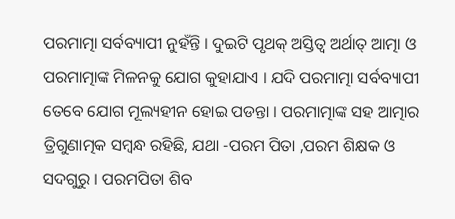ପରମାତ୍ମା ସର୍ବବ୍ୟାପୀ ନୁହଁନ୍ତି । ଦୁଇଟି ପୃଥକ୍ ଅସ୍ତିତ୍ୱ ଅର୍ଥାତ୍ ଆତ୍ମା ଓ ପରମାତ୍ମାଙ୍କ ମିଳନକୁ ଯୋଗ କୁହାଯାଏ । ଯଦି ପରମାତ୍ମା ସର୍ବବ୍ୟାପୀ ତେବେ ଯୋଗ ମୂଲ୍ୟହୀନ ହୋଇ ପଡନ୍ତା । ପରମାତ୍ମାଙ୍କ ସହ ଆତ୍ମାର ତ୍ରିଗୁଣାତ୍ମକ ସମ୍ବନ୍ଧ ରହିଛି, ଯଥା -ପରମ ପିତା ,ପରମ ଶିକ୍ଷକ ଓ ସଦଗୁରୁ । ପରମପିତା ଶିବ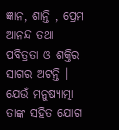ଜ୍ଞାନ, ଶାନ୍ତି , ପ୍ରେମ ଆନନ୍ଦ ତଥା ପବିତ୍ରତା ଓ ଶକ୍ତିର ସାଗର ଅଟନ୍ତି । ଯେଉଁ ମନୁଷ୍ୟାତ୍ମା ତାଙ୍କ ସହିତ ଯୋଗ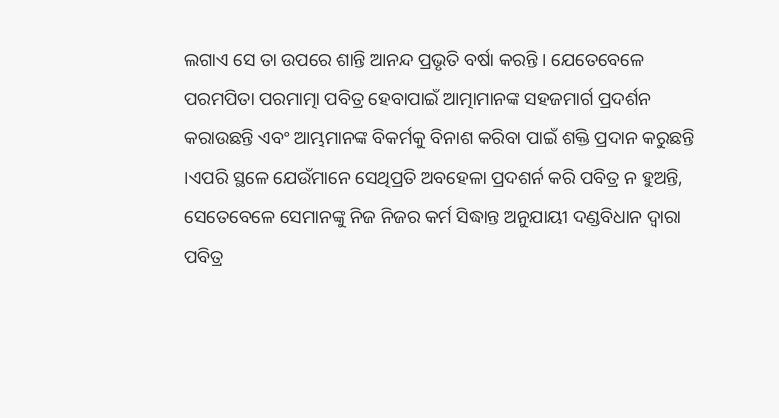ଲଗାଏ ସେ ତା ଉପରେ ଶାନ୍ତି ଆନନ୍ଦ ପ୍ରଭୃତି ବର୍ଷା କରନ୍ତି । ଯେତେବେଳେ ପରମପିତା ପରମାତ୍ମା ପବିତ୍ର ହେବାପାଇଁ ଆତ୍ମାମାନଙ୍କ ସହଜମାର୍ଗ ପ୍ରଦର୍ଶନ କରାଉଛନ୍ତି ଏବଂ ଆମ୍ଭମାନଙ୍କ ବିକର୍ମକୁ ବିନାଶ କରିବା ପାଇଁ ଶକ୍ତି ପ୍ରଦାନ କରୁଛନ୍ତି ।ଏପରି ସ୍ଥଳେ ଯେଉଁମାନେ ସେଥିପ୍ରତି ଅବହେଳା ପ୍ରଦଶର୍ନ କରି ପବିତ୍ର ନ ହୁଅନ୍ତି, ସେତେବେଳେ ସେମାନଙ୍କୁ ନିଜ ନିଜର କର୍ମ ସିଦ୍ଧାନ୍ତ ଅନୁଯାୟୀ ଦଣ୍ଡବିଧାନ ଦ୍ୱାରା ପବିତ୍ର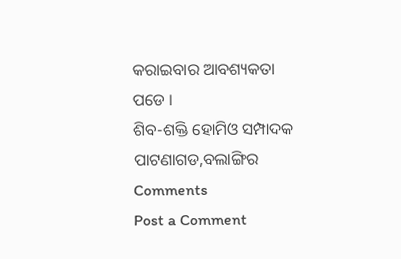କରାଇବାର ଆବଶ୍ୟକତା ପଡେ ।
ଶିବ-ଶକ୍ତି ହୋମିଓ ସମ୍ପାଦକ
ପାଟଣାଗଡ,ବଲାଙ୍ଗିର
Comments
Post a Comment